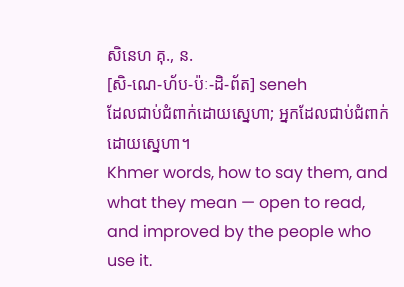សិនេហ គុ., ន.
[សិ-ណេ-ហ័ប-ប៉ៈ-ដិ-ព័ត] seneh
ដែលជាប់ជំពាក់ដោយស្នេហា; អ្នកដែលជាប់ជំពាក់ដោយស្នេហា។
Khmer words, how to say them, and what they mean — open to read, and improved by the people who use it.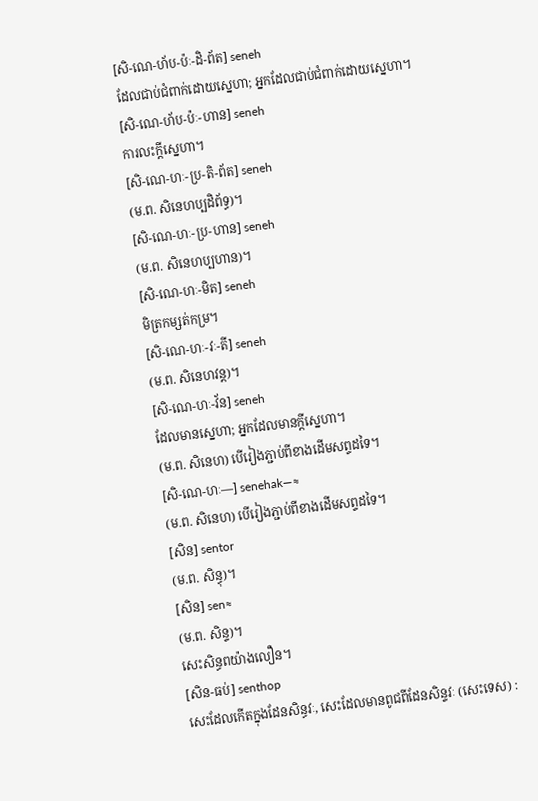[សិ-ណេ-ហ័ប-ប៉ៈ-ដិ-ព័ត] seneh
ដែលជាប់ជំពាក់ដោយស្នេហា; អ្នកដែលជាប់ជំពាក់ដោយស្នេហា។
[សិ-ណេ-ហ័ប-ប៉ៈ-ហាន] seneh
ការលះក្ដីស្នេហា។
[សិ-ណេ-ហៈ-ប្រ-តិ-ព័ត] seneh
(ម.ព. សិនេហប្បដិព័ទ្ធ)។
[សិ-ណេ-ហៈ-ប្រ-ហាន] seneh
(ម.ព. សិនេហប្បហាន)។
[សិ-ណេ-ហៈ-មិត] seneh
មិត្រកម្សត់កម្រ។
[សិ-ណេ-ហៈ-វៈ-តី] seneh
(ម.ព. សិនេហវន្ត)។
[សិ-ណេ-ហៈ-វ័ន] seneh
ដែលមានស្នេហា; អ្នកដែលមានក្ដីស្នេហា។
(ម.ព. សិនេហ) បើរៀងភ្ជាប់ពីខាងដើមសព្ទដទៃ។
[សិ-ណេ-ហៈ—] senehak—≈
(ម.ព. សិនេហ) បើរៀងភ្ជាប់ពីខាងដើមសព្ទដទៃ។
[សិន] sentor
(ម.ព. សិន្ធុ)។
[សិន] sen≈
(ម.ព. សិន្ទ)។
សេះសិន្ធពយ៉ាងលឿន។
[សិន-ធប់] senthop
សេះដែលកើតក្នុងដែនសិន្ធវៈ, សេះដែលមានពូជពីដែនសិន្ទវៈ (សេះទេស) :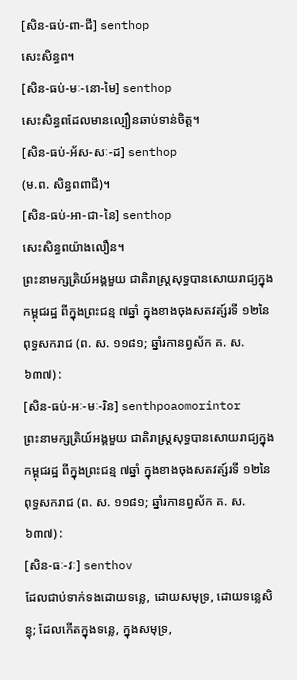[សិន-ធប់-ពា-ជី] senthop
សេះសិន្ធព។
[សិន-ធប់-មៈ-នោ-មៃ] senthop
សេះសិន្ធពដែលមានល្បឿនឆាប់ទាន់ចិត្ត។
[សិន-ធប់-អ័ស-សៈ-ដ] senthop
(ម.ព. សិន្ធពពាជី)។
[សិន-ធប់-អា-ជា-នៃ] senthop
សេះសិន្ធពយ៉ាងលឿន។
ព្រះនាមក្សត្រិយ៍អង្គមួយ ជាតិរាស្ត្រសុទ្ធបានសោយរាជ្យក្នុងកម្ពុជរដ្ឋ ពីក្នុងព្រះជន្ម ៧ឆ្នាំ ក្នុងខាងចុងសតវត្ស៍រទី ១២នៃពុទ្ធសករាជ (ព. ស. ១១៨១; ឆ្នាំរកានព្វស័ក គ. ស. ៦៣៧) :
[សិន-ធប់-អៈ-មៈ-រិន] senthpoaomorintor
ព្រះនាមក្សត្រិយ៍អង្គមួយ ជាតិរាស្ត្រសុទ្ធបានសោយរាជ្យក្នុងកម្ពុជរដ្ឋ ពីក្នុងព្រះជន្ម ៧ឆ្នាំ ក្នុងខាងចុងសតវត្ស៍រទី ១២នៃពុទ្ធសករាជ (ព. ស. ១១៨១; ឆ្នាំរកានព្វស័ក គ. ស. ៦៣៧) :
[សិន-ធៈ-វៈ] senthov
ដែលជាប់ទាក់ទងដោយទន្លេ, ដោយសមុទ្រ, ដោយទន្លេសិន្ធុ; ដែលកើតក្នុងទន្លេ, ក្នុងសមុទ្រ,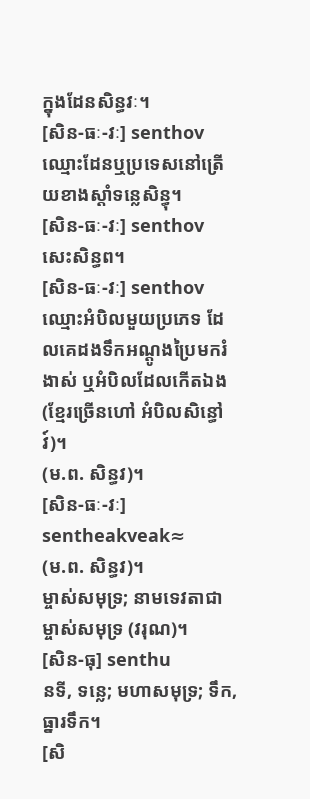ក្នុងដែនសិន្ធវៈ។
[សិន-ធៈ-វៈ] senthov
ឈ្មោះដែនឬប្រទេសនៅត្រើយខាងស្ដាំទន្លេសិន្ធុ។
[សិន-ធៈ-វៈ] senthov
សេះសិន្ធព។
[សិន-ធៈ-វៈ] senthov
ឈ្មោះអំបិលមួយប្រភេទ ដែលគេដងទឹកអណ្ដូងប្រៃមករំងាស់ ឬអំបិលដែលកើតឯង (ខ្មែរច្រើនហៅ អំបិលសិន្ធៅវ៍)។
(ម.ព. សិន្ធវ)។
[សិន-ធៈ-វៈ] sentheakveak≈
(ម.ព. សិន្ធវ)។
ម្ចាស់សមុទ្រ; នាមទេវតាជាម្ចាស់សមុទ្រ (វរុណ)។
[សិន-ធុ] senthu
នទី, ទន្លេ; មហាសមុទ្រ; ទឹក, ធ្នារទឹក។
[សិ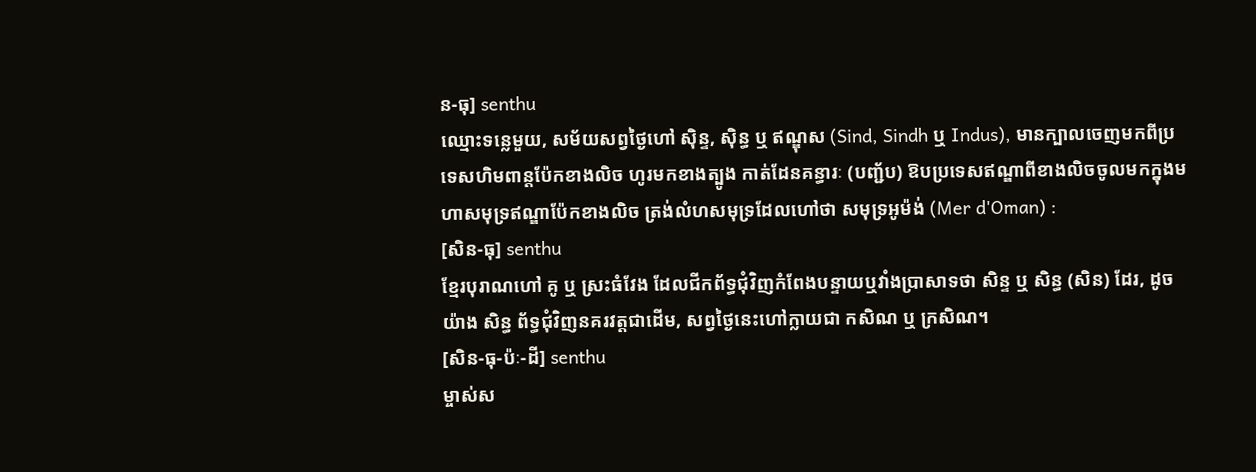ន-ធុ] senthu
ឈ្មោះទន្លេមួយ, សម័យសព្វថ្ងៃហៅ ស៊ិន្ទ, ស៊ិន្ធ ឬ ឥណ្ឌុស (Sind, Sindh ឬ Indus), មានក្បាលចេញមកពីប្រទេសហិមពាន្តប៉ែកខាងលិច ហូរមកខាងត្បូង កាត់ដែនគន្ធារៈ (បញ្ជ័ប) ឱបប្រទេសឥណ្ឌាពីខាងលិចចូលមកក្នុងមហាសមុទ្រឥណ្ឌាប៉ែកខាងលិច ត្រង់លំហសមុទ្រដែលហៅថា សមុទ្រអូម៉ង់ (Mer d'Oman) :
[សិន-ធុ] senthu
ខ្មែរបុរាណហៅ គូ ឬ ស្រះធំវែង ដែលជីកព័ទ្ធជុំវិញកំពែងបន្ទាយឬវាំងប្រាសាទថា សិន្ទ ឬ សិន្ធ (សិន) ដែរ, ដូចយ៉ាង សិន្ធ ព័ទ្ធជុំវិញនគរវត្តជាដើម, សព្វថ្ងៃនេះហៅក្លាយជា កសិណ ឬ ក្រសិណ។
[សិន-ធុ-ប៉ៈ-ដី] senthu
ម្ចាស់ស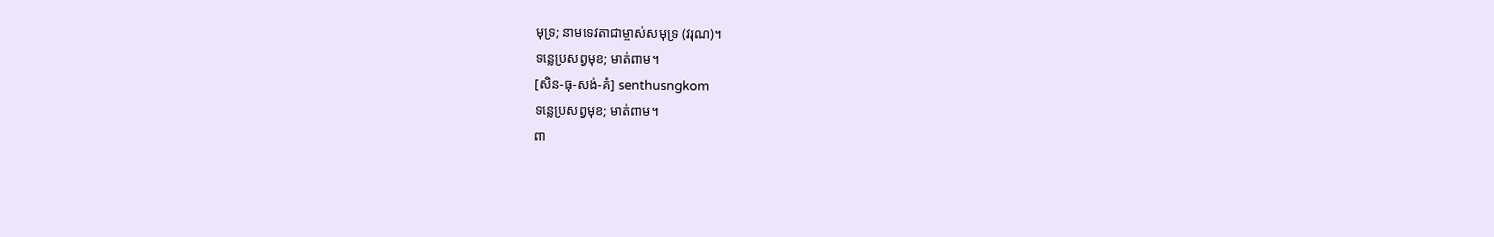មុទ្រ; នាមទេវតាជាម្ចាស់សមុទ្រ (វរុណ)។
ទន្លេប្រសព្វមុខ; មាត់ពាម។
[សិន-ធុ-សង់-គំ] senthusngkom
ទន្លេប្រសព្វមុខ; មាត់ពាម។
ពា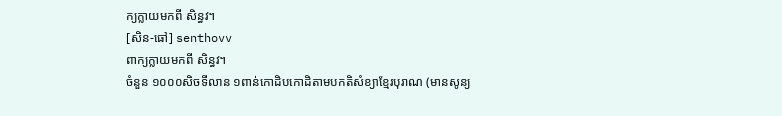ក្យក្លាយមកពី សិន្ធវ។
[សិន-ធៅ] senthovv
ពាក្យក្លាយមកពី សិន្ធវ។
ចំនួន ១០០០សិចទីលាន ១ពាន់កោដិបកោដិតាមបកតិសំខ្យាខ្មែរបុរាណ (មានសូន្យ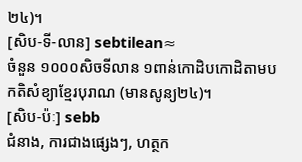២៤)។
[សិប-ទី-លាន] sebtilean≈
ចំនួន ១០០០សិចទីលាន ១ពាន់កោដិបកោដិតាមបកតិសំខ្យាខ្មែរបុរាណ (មានសូន្យ២៤)។
[សិប-ប៉ៈ] sebb
ជំនាង, ការជាងផ្សេងៗ, ហត្ថក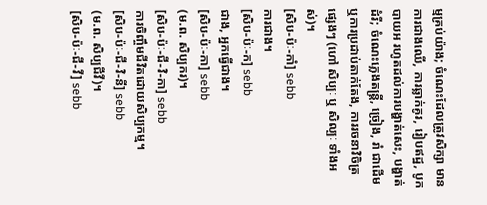ម្មគ្រប់យ៉ាង; ចំណេះដែលត្រូវសិក្សា មានការជាងឈើ, ការឆ្លាក់គូរ, រៀបឥដ្ឋ, បូកបាយអ រហូតដល់ការបង្ហាត់សេះ, បង្ហាត់ដំរី; ចំណេះភ្លេងតន្ត្រី, ច្រៀង, រាំ ជាដើម ឬការប្រដាប់តាក់តែង, ការរចនាវិចិត្រផ្សេងៗ (ហៅ សិប្បៈ ឬ សិល្បៈ ទាំងអស់)។
[សិប-ប៉ៈ-កាំ] sebb
ការជាង។
[សិប-ប៉ៈ-ក] sebb
ជាង, អ្នកធ្វើជាង។
[សិប-ប៉ៈ-កា] sebb
(ម.ព. សិប្បករ)។
[សិប-ប៉ៈ-ជី-វិ-កា] sebb
ការចិញ្ចឹមជីវិតដោយសិប្បកម្ម។
[សិប-ប៉ៈ-ជី-វិ-នី] sebb
(ម.ព. សិប្បជីវី)។
[សិប-ប៉ៈ-ជី-វី] sebb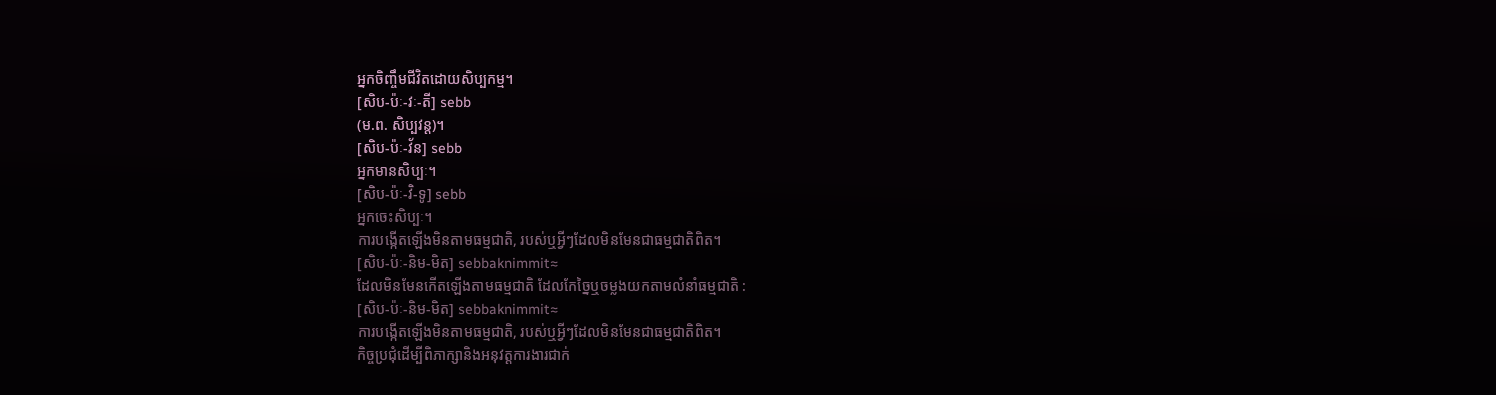អ្នកចិញ្ចឹមជីវិតដោយសិប្បកម្ម។
[សិប-ប៉ៈ-វៈ-តី] sebb
(ម.ព. សិប្បវន្ត)។
[សិប-ប៉ៈ-វ័ន] sebb
អ្នកមានសិប្បៈ។
[សិប-ប៉ៈ-វិ-ទូ] sebb
អ្នកចេះសិប្បៈ។
ការបង្កើតឡើងមិនតាមធម្មជាតិ, របស់ឬអ្វីៗដែលមិនមែនជាធម្មជាតិពិត។
[សិប-ប៉ៈ-និម-មិត] sebbaknimmit≈
ដែលមិនមែនកើតឡើងតាមធម្មជាតិ ដែលកែច្នៃឬចម្លងយកតាមលំនាំធម្មជាតិ :
[សិប-ប៉ៈ-និម-មិត] sebbaknimmit≈
ការបង្កើតឡើងមិនតាមធម្មជាតិ, របស់ឬអ្វីៗដែលមិនមែនជាធម្មជាតិពិត។
កិច្ចប្រជុំដើម្បីពិភាក្សានិងអនុវត្តការងារជាក់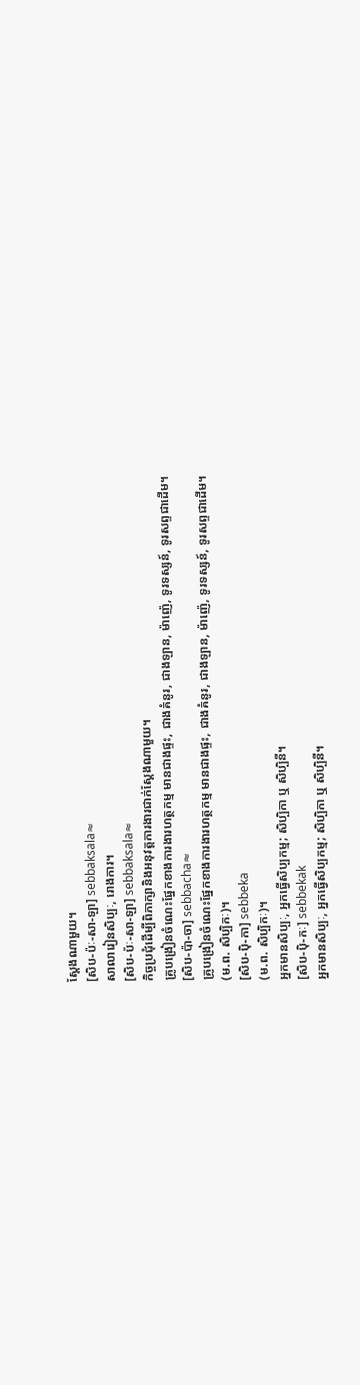ស្ដែងណាមួយ។
[សិប-ប៉ៈ-សា-ឡា] sebbaksala≈
សាលារៀនសិប្បៈ, រោងការ។
[សិប-ប៉ៈ-សា-ឡា] sebbaksala≈
កិច្ចប្រជុំដើម្បីពិភាក្សានិងអនុវត្តការងារជាក់ស្ដែងណាមួយ។
គ្រូបង្រៀនចំណេះផ្នែកខាងការងារហត្ថកម្ម មានជាងផ្ទះ, ជាងគំនូរ, ជាងឡាន, ម៉ាញ៉េ, ទូរទស្សន៍, ទូរសព្ទជាដើម។
[សិប-ប៉ា-ចា] sebbacha≈
គ្រូបង្រៀនចំណេះផ្នែកខាងការងារហត្ថកម្ម មានជាងផ្ទះ, ជាងគំនូរ, ជាងឡាន, ម៉ាញ៉េ, ទូរទស្សន៍, ទូរសព្ទជាដើម។
(ម.ព. សិប្បិកៈ)។
[សិប-ប៉ិ-កា] sebbeka
(ម.ព. សិប្បិកៈ)។
អ្នកមានសិប្បៈ, អ្នកធ្វើសិប្បកម្ម; សិប្បិកា ឬ សិប្បិនី។
[សិប-ប៉ិ-កៈ] sebbekak
អ្នកមានសិប្បៈ, អ្នកធ្វើសិប្បកម្ម; សិប្បិកា ឬ សិប្បិនី។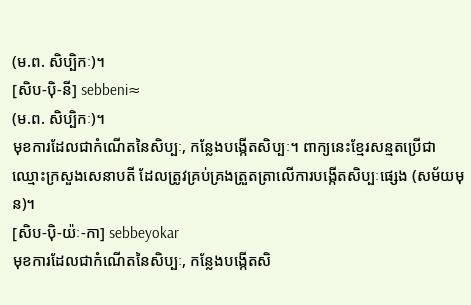(ម.ព. សិប្បិកៈ)។
[សិប-ប៉ិ-នី] sebbeni≈
(ម.ព. សិប្បិកៈ)។
មុខការដែលជាកំណើតនៃសិប្បៈ, កន្លែងបង្កើតសិប្បៈ។ ពាក្យនេះខ្មែរសន្មតប្រើជាឈ្មោះក្រសួងសេនាបតី ដែលត្រូវគ្រប់គ្រងត្រួតត្រាលើការបង្កើតសិប្បៈផ្សេង (សម័យមុន)។
[សិប-ប៉ិ-យ៉ៈ-កា] sebbeyokar
មុខការដែលជាកំណើតនៃសិប្បៈ, កន្លែងបង្កើតសិ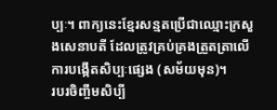ប្បៈ។ ពាក្យនេះខ្មែរសន្មតប្រើជាឈ្មោះក្រសួងសេនាបតី ដែលត្រូវគ្រប់គ្រងត្រួតត្រាលើការបង្កើតសិប្បៈផ្សេង (សម័យមុន)។
របរចិញ្ចឹមសិប្បី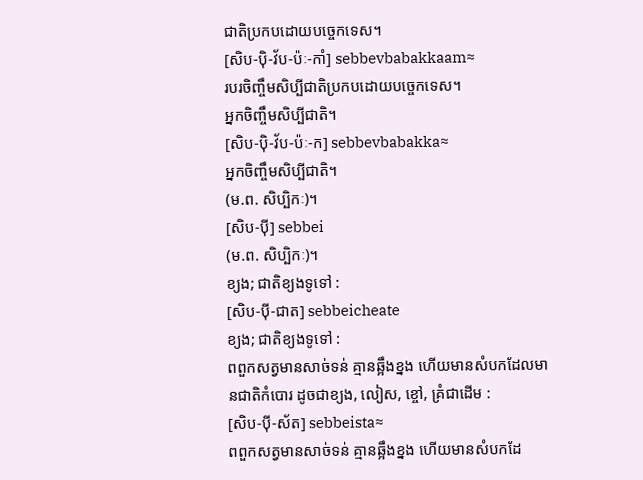ជាតិប្រកបដោយបច្ចេកទេស។
[សិប-ប៉ិ-វ័ប-ប៉ៈ-កាំ] sebbevbabakkaam≈
របរចិញ្ចឹមសិប្បីជាតិប្រកបដោយបច្ចេកទេស។
អ្នកចិញ្ចឹមសិប្បីជាតិ។
[សិប-ប៉ិ-វ័ប-ប៉ៈ-ក] sebbevbabakka≈
អ្នកចិញ្ចឹមសិប្បីជាតិ។
(ម.ព. សិប្បិកៈ)។
[សិប-ប៉ី] sebbei
(ម.ព. សិប្បិកៈ)។
ខ្យង; ជាតិខ្យងទូទៅ :
[សិប-ប៉ី-ជាត] sebbeicheate
ខ្យង; ជាតិខ្យងទូទៅ :
ពពួកសត្វមានសាច់ទន់ គ្មានឆ្អឹងខ្នង ហើយមានសំបកដែលមានជាតិកំបោរ ដូចជាខ្យង, លៀស, ខ្ចៅ, គ្រំជាដើម :
[សិប-ប៉ី-ស័ត] sebbeista≈
ពពួកសត្វមានសាច់ទន់ គ្មានឆ្អឹងខ្នង ហើយមានសំបកដែ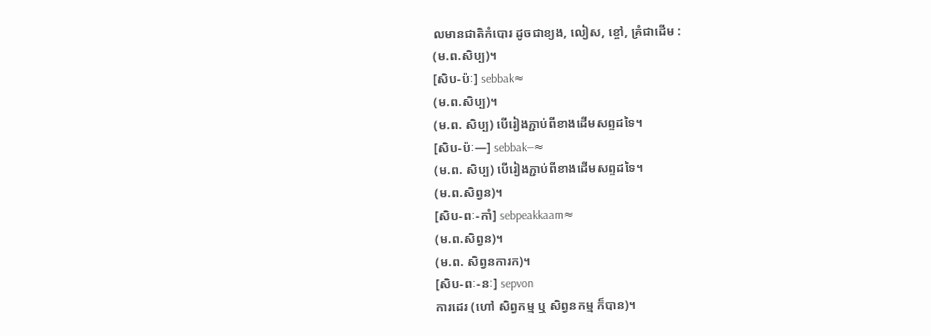លមានជាតិកំបោរ ដូចជាខ្យង, លៀស, ខ្ចៅ, គ្រំជាដើម :
(ម.ព.សិប្ប)។
[សិប-ប៉ៈ] sebbak≈
(ម.ព.សិប្ប)។
(ម.ព. សិប្ប) បើរៀងភ្ជាប់ពីខាងដើមសព្ទដទៃ។
[សិប-ប៉ៈ—] sebbak—≈
(ម.ព. សិប្ប) បើរៀងភ្ជាប់ពីខាងដើមសព្ទដទៃ។
(ម.ព.សិព្វន)។
[សិប-ពៈ-កាំ] sebpeakkaam≈
(ម.ព.សិព្វន)។
(ម.ព. សិព្វនការក)។
[សិប-ពៈ-នៈ] sepvon
ការដេរ (ហៅ សិព្វកម្ម ឬ សិព្វនកម្ម ក៏បាន)។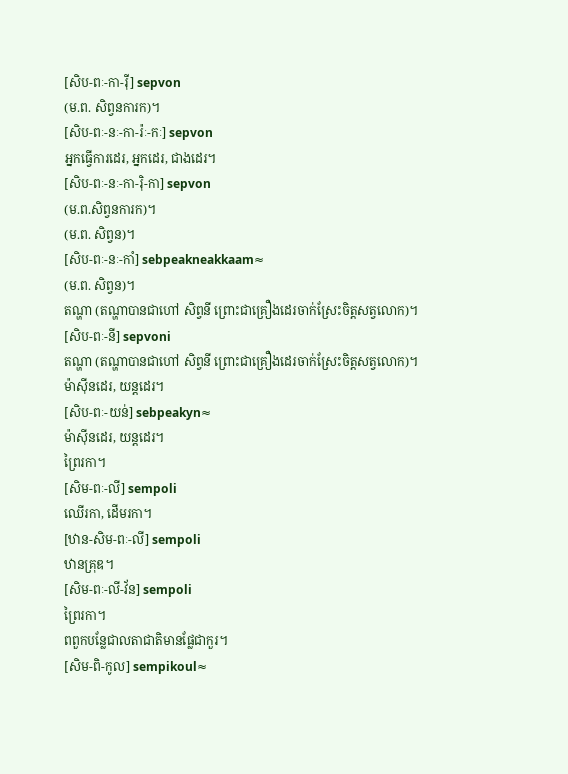[សិប-ពៈ-កា-រ៉ី] sepvon
(ម.ព. សិព្វនការក)។
[សិប-ពៈ-នៈ-កា-រ៉ៈ-កៈ] sepvon
អ្នកធ្វើការដេរ, អ្នកដេរ, ជាងដេរ។
[សិប-ពៈ-នៈ-កា-រ៉ិ-កា] sepvon
(ម.ព.សិព្វនការក)។
(ម.ព. សិព្វន)។
[សិប-ពៈ-នៈ-កាំ] sebpeakneakkaam≈
(ម.ព. សិព្វន)។
តណ្ហា (តណ្ហាបានជាហៅ សិព្វនី ព្រោះជាគ្រឿងដេរចាក់ស្រែះចិត្តសត្វលោក)។
[សិប-ពៈ-នី] sepvoni
តណ្ហា (តណ្ហាបានជាហៅ សិព្វនី ព្រោះជាគ្រឿងដេរចាក់ស្រែះចិត្តសត្វលោក)។
ម៉ាស៊ីនដេរ, យន្តដេរ។
[សិប-ពៈ-យន់] sebpeakyn≈
ម៉ាស៊ីនដេរ, យន្តដេរ។
ព្រៃរកា។
[សិម-ពៈ-លី] sempoli
ឈើរកា, ដើមរកា។
[ឋាន-សិម-ពៈ-លី] sempoli
ឋានគ្រុឌ។
[សិម-ពៈ-លី-វ័ន] sempoli
ព្រៃរកា។
ពពួកបន្លែជាលតាជាតិមានផ្លែជាកួរ។
[សិម-ពិ-កូល] sempikoul≈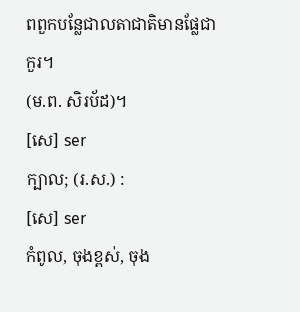ពពួកបន្លែជាលតាជាតិមានផ្លែជាកួរ។
(ម.ព. សិរប័ដ)។
[សេ] ser
ក្បាល; (រ.ស.) :
[សេ] ser
កំពូល, ចុងខ្ពស់, ចុង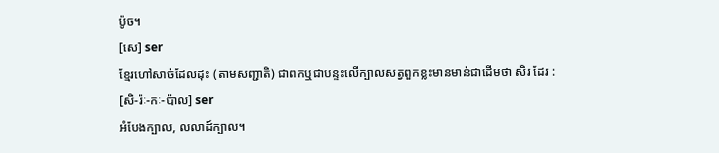ប៉ូច។
[សេ] ser
ខ្មែរហៅសាច់ដែលដុះ (តាមសញ្ជាតិ) ជាពកឬជាបន្ទះលើក្បាលសត្វពួកខ្លះមានមាន់ជាដើមថា សិរ ដែរ :
[សិ-រ៉ៈ-កៈ-ប៉ាល] ser
អំបែងក្បាល, លលាដ៍ក្បាល។